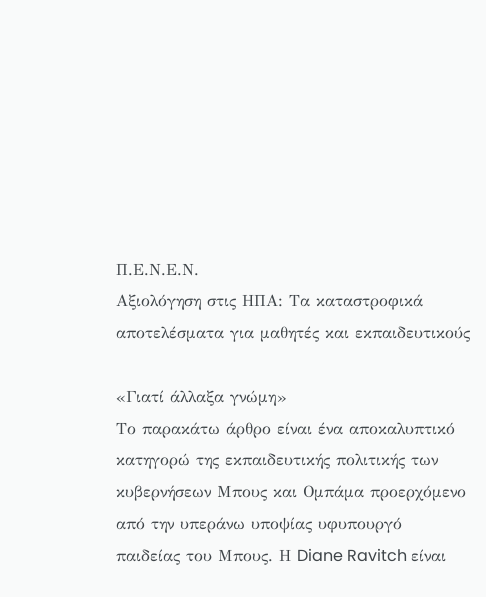Π.Ε.Ν.Ε.Ν.
Αξιολόγηση στις ΗΠΑ: Τα καταστροφικά αποτελέσματα για μαθητές και εκπαιδευτικούς

«Γιατί άλλαξα γνώμη»
Το παρακάτω άρθρο είναι ένα αποκαλυπτικό κατηγορώ της εκπαιδευτικής πολιτικής των κυβερνήσεων Μπους και Ομπάμα προερχόμενο από την υπεράνω υποψίας υφυπουργό παιδείας του Μπους. Η Diane Ravitch είναι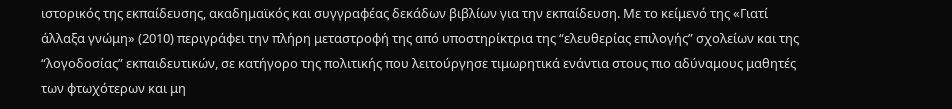ιστορικός της εκπαίδευσης, ακαδημαϊκός και συγγραφέας δεκάδων βιβλίων για την εκπαίδευση. Με το κείμενό της «Γιατί άλλαξα γνώμη» (2010) περιγράφει την πλήρη μεταστροφή της από υποστηρίκτρια της “ελευθερίας επιλογής” σχολείων και της “λογοδοσίας” εκπαιδευτικών, σε κατήγορο της πολιτικής που λειτούργησε τιμωρητικά ενάντια στους πιο αδύναμους μαθητές των φτωχότερων και μη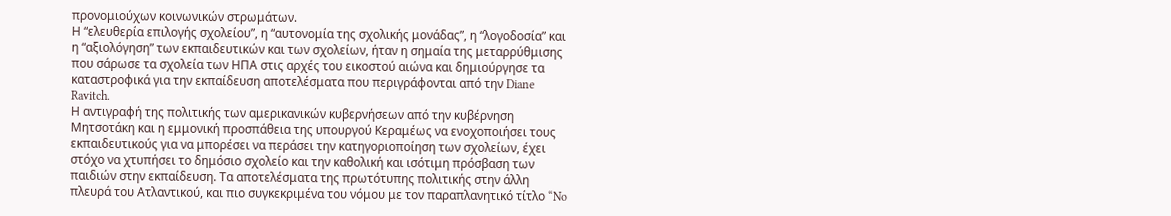προνομιούχων κοινωνικών στρωμάτων.
Η “ελευθερία επιλογής σχολείου”, η “αυτονομία της σχολικής μονάδας”, η “λογοδοσία” και η “αξιολόγηση” των εκπαιδευτικών και των σχολείων, ήταν η σημαία της μεταρρύθμισης που σάρωσε τα σχολεία των ΗΠΑ στις αρχές του εικοστού αιώνα και δημιούργησε τα καταστροφικά για την εκπαίδευση αποτελέσματα που περιγράφονται από την Diane Ravitch.
Η αντιγραφή της πολιτικής των αμερικανικών κυβερνήσεων από την κυβέρνηση Μητσοτάκη και η εμμονική προσπάθεια της υπουργού Κεραμέως να ενοχοποιήσει τους εκπαιδευτικούς για να μπορέσει να περάσει την κατηγοριοποίηση των σχολείων, έχει στόχο να χτυπήσει το δημόσιο σχολείο και την καθολική και ισότιμη πρόσβαση των παιδιών στην εκπαίδευση. Τα αποτελέσματα της πρωτότυπης πολιτικής στην άλλη πλευρά του Ατλαντικού, και πιο συγκεκριμένα του νόμου με τον παραπλανητικό τίτλο “No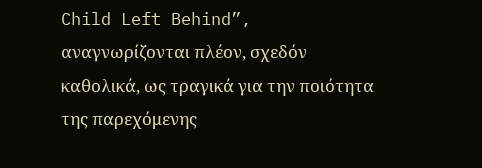Child Left Behind”, αναγνωρίζονται πλέον, σχεδόν καθολικά, ως τραγικά για την ποιότητα της παρεχόμενης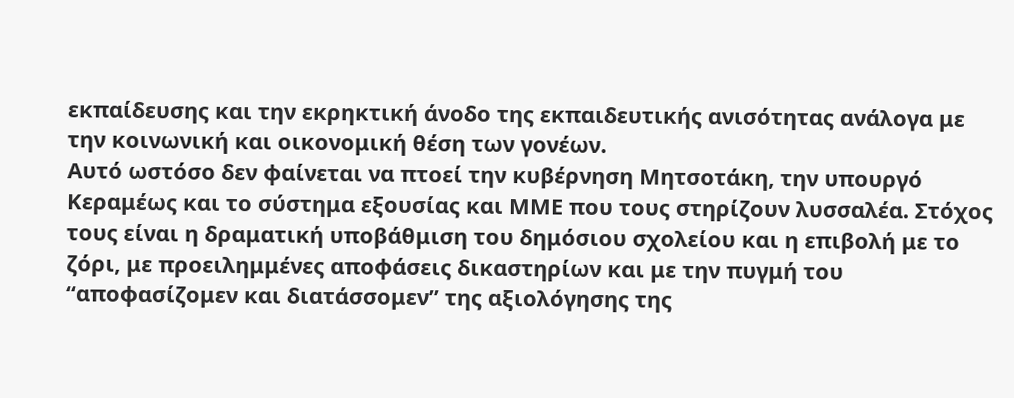εκπαίδευσης και την εκρηκτική άνοδο της εκπαιδευτικής ανισότητας ανάλογα με την κοινωνική και οικονομική θέση των γονέων.
Αυτό ωστόσο δεν φαίνεται να πτοεί την κυβέρνηση Μητσοτάκη, την υπουργό Κεραμέως και το σύστημα εξουσίας και ΜΜΕ που τους στηρίζουν λυσσαλέα. Στόχος τους είναι η δραματική υποβάθμιση του δημόσιου σχολείου και η επιβολή με το ζόρι, με προειλημμένες αποφάσεις δικαστηρίων και με την πυγμή του “αποφασίζομεν και διατάσσομεν” της αξιολόγησης της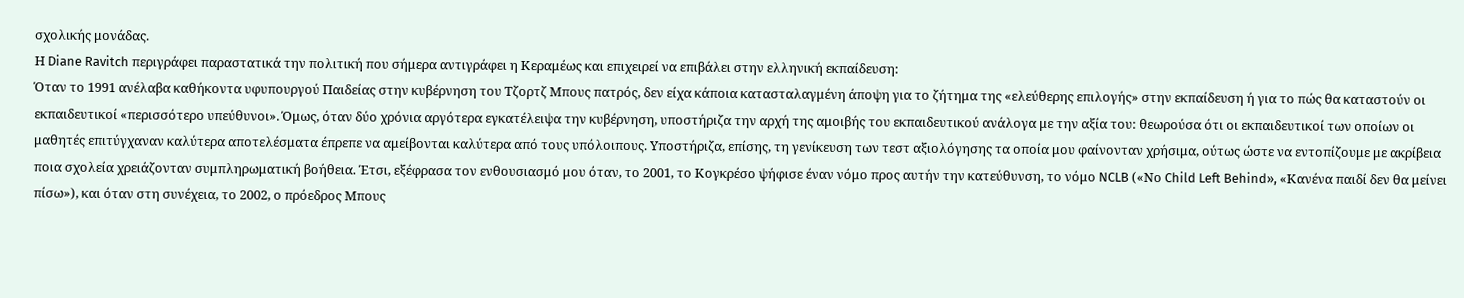σχολικής μονάδας.
Η Diane Ravitch περιγράφει παραστατικά την πολιτική που σήμερα αντιγράφει η Κεραμέως και επιχειρεί να επιβάλει στην ελληνική εκπαίδευση:
Όταν το 1991 ανέλαβα καθήκοντα υφυπουργού Παιδείας στην κυβέρνηση του Τζορτζ Μπους πατρός, δεν είχα κάποια κατασταλαγμένη άποψη για το ζήτημα της «ελεύθερης επιλογής» στην εκπαίδευση ή για το πώς θα καταστούν οι εκπαιδευτικοί «περισσότερο υπεύθυνοι». Όμως, όταν δύο χρόνια αργότερα εγκατέλειψα την κυβέρνηση, υποστήριζα την αρχή της αμοιβής του εκπαιδευτικού ανάλογα με την αξία του: θεωρούσα ότι οι εκπαιδευτικοί των οποίων οι μαθητές επιτύγχαναν καλύτερα αποτελέσματα έπρεπε να αμείβονται καλύτερα από τους υπόλοιπους. Υποστήριζα, επίσης, τη γενίκευση των τεστ αξιολόγησης τα οποία μου φαίνονταν χρήσιμα, ούτως ώστε να εντοπίζουμε με ακρίβεια ποια σχολεία χρειάζονταν συμπληρωματική βοήθεια. Έτσι, εξέφρασα τον ενθουσιασμό μου όταν, το 2001, το Κογκρέσο ψήφισε έναν νόμο προς αυτήν την κατεύθυνση, το νόμο NCLB («Νο Child Left Behind», «Κανένα παιδί δεν θα μείνει πίσω»), και όταν στη συνέχεια, το 2002, ο πρόεδρος Μπους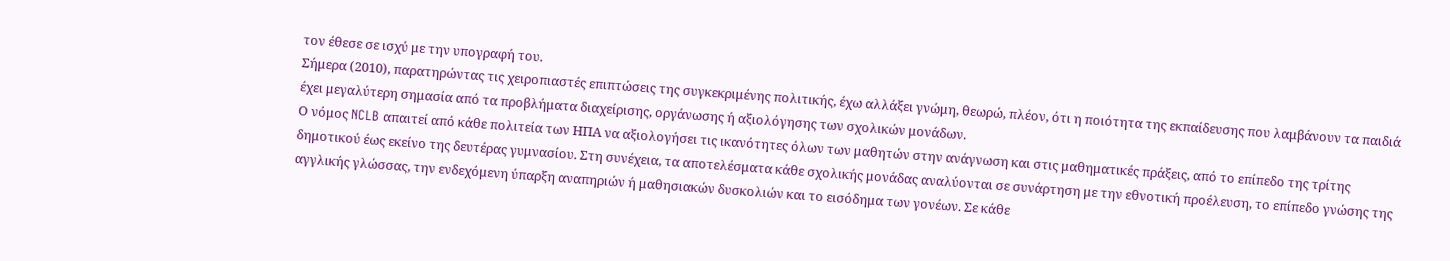τον έθεσε σε ισχύ με την υπογραφή του.
Σήμερα (2010), παρατηρώντας τις χειροπιαστές επιπτώσεις της συγκεκριμένης πολιτικής, έχω αλλάξει γνώμη, θεωρώ, πλέον, ότι η ποιότητα της εκπαίδευσης που λαμβάνουν τα παιδιά έχει μεγαλύτερη σημασία από τα προβλήματα διαχείρισης, οργάνωσης ή αξιολόγησης των σχολικών μονάδων.
Ο νόμος NCLB απαιτεί από κάθε πολιτεία των ΗΠΑ να αξιολογήσει τις ικανότητες όλων των μαθητών στην ανάγνωση και στις μαθηματικές πράξεις, από το επίπεδο της τρίτης δημοτικού έως εκείνο της δευτέρας γυμνασίου. Στη συνέχεια, τα αποτελέσματα κάθε σχολικής μονάδας αναλύονται σε συνάρτηση με την εθνοτική προέλευση, το επίπεδο γνώσης της αγγλικής γλώσσας, την ενδεχόμενη ύπαρξη αναπηριών ή μαθησιακών δυσκολιών και το εισόδημα των γονέων. Σε κάθε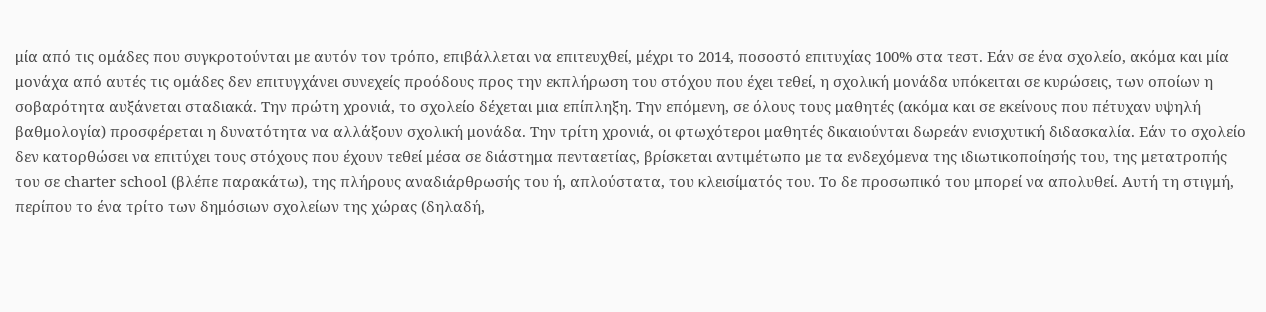μία από τις ομάδες που συγκροτούνται με αυτόν τον τρόπο, επιβάλλεται να επιτευχθεί, μέχρι το 2014, ποσοστό επιτυχίας 100% στα τεστ. Εάν σε ένα σχολείο, ακόμα και μία μονάχα από αυτές τις ομάδες δεν επιτυγχάνει συνεχείς προόδους προς την εκπλήρωση του στόχου που έχει τεθεί, η σχολική μονάδα υπόκειται σε κυρώσεις, των οποίων η σοβαρότητα αυξάνεται σταδιακά. Την πρώτη χρονιά, το σχολείο δέχεται μια επίπληξη. Την επόμενη, σε όλους τους μαθητές (ακόμα και σε εκείνους που πέτυχαν υψηλή βαθμολογία) προσφέρεται η δυνατότητα να αλλάξουν σχολική μονάδα. Την τρίτη χρονιά, οι φτωχότεροι μαθητές δικαιούνται δωρεάν ενισχυτική διδασκαλία. Εάν το σχολείο δεν κατορθώσει να επιτύχει τους στόχους που έχουν τεθεί μέσα σε διάστημα πενταετίας, βρίσκεται αντιμέτωπο με τα ενδεχόμενα της ιδιωτικοποίησής του, της μετατροπής του σε charter school (βλέπε παρακάτω), της πλήρους αναδιάρθρωσής του ή, απλούστατα, του κλεισίματός του. Το δε προσωπικό του μπορεί να απολυθεί. Αυτή τη στιγμή, περίπου το ένα τρίτο των δημόσιων σχολείων της χώρας (δηλαδή,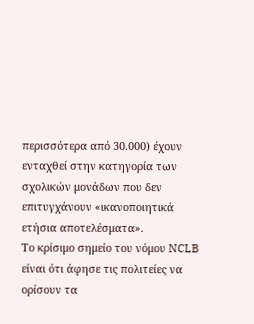περισσότερα από 30.000) έχουν ενταχθεί στην κατηγορία των σχολικών μονάδων που δεν επιτυγχάνουν «ικανοποιητικά ετήσια αποτελέσματα».
Το κρίσιμο σημείο του νόμου NCLB είναι ότι άφησε τις πολιτείες να ορίσουν τα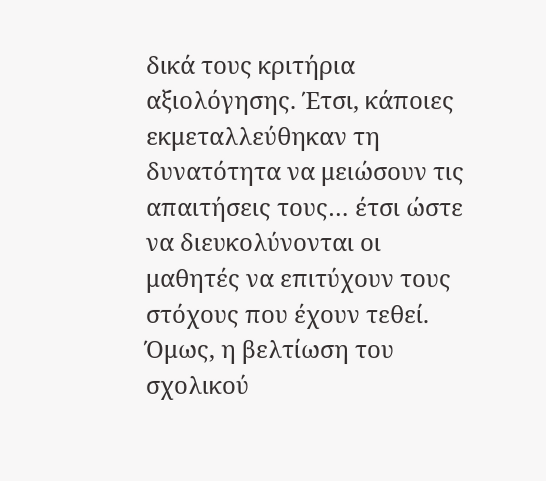δικά τους κριτήρια αξιολόγησης. Έτσι, κάποιες εκμεταλλεύθηκαν τη δυνατότητα να μειώσουν τις απαιτήσεις τους… έτσι ώστε να διευκολύνονται οι μαθητές να επιτύχουν τους στόχους που έχουν τεθεί. Όμως, η βελτίωση του σχολικού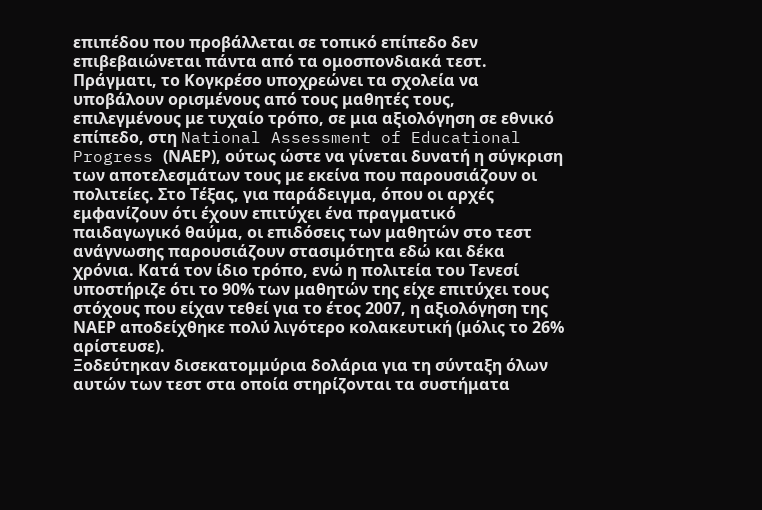επιπέδου που προβάλλεται σε τοπικό επίπεδο δεν επιβεβαιώνεται πάντα από τα ομοσπονδιακά τεστ. Πράγματι, το Κογκρέσο υποχρεώνει τα σχολεία να υποβάλουν ορισμένους από τους μαθητές τους, επιλεγμένους με τυχαίο τρόπο, σε μια αξιολόγηση σε εθνικό επίπεδο, στη National Assessment of Educational Progress (ΝΑΕΡ), ούτως ώστε να γίνεται δυνατή η σύγκριση των αποτελεσμάτων τους με εκείνα που παρουσιάζουν οι πολιτείες. Στο Τέξας, για παράδειγμα, όπου οι αρχές εμφανίζουν ότι έχουν επιτύχει ένα πραγματικό παιδαγωγικό θαύμα, οι επιδόσεις των μαθητών στο τεστ ανάγνωσης παρουσιάζουν στασιμότητα εδώ και δέκα χρόνια. Κατά τον ίδιο τρόπο, ενώ η πολιτεία του Τενεσί υποστήριζε ότι το 90% των μαθητών της είχε επιτύχει τους στόχους που είχαν τεθεί για το έτος 2007, η αξιολόγηση της ΝΑΕΡ αποδείχθηκε πολύ λιγότερο κολακευτική (μόλις το 26% αρίστευσε).
Ξοδεύτηκαν δισεκατομμύρια δολάρια για τη σύνταξη όλων αυτών των τεστ στα οποία στηρίζονται τα συστήματα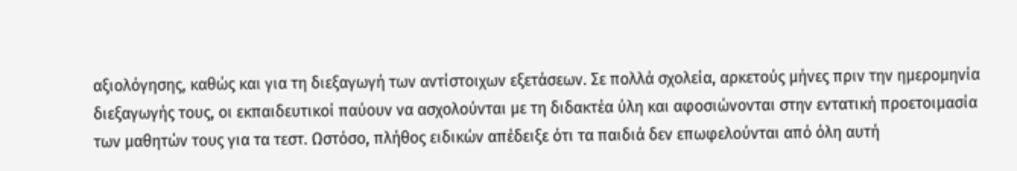αξιολόγησης, καθώς και για τη διεξαγωγή των αντίστοιχων εξετάσεων. Σε πολλά σχολεία, αρκετούς μήνες πριν την ημερομηνία διεξαγωγής τους, οι εκπαιδευτικοί παύουν να ασχολούνται με τη διδακτέα ύλη και αφοσιώνονται στην εντατική προετοιμασία των μαθητών τους για τα τεστ. Ωστόσο, πλήθος ειδικών απέδειξε ότι τα παιδιά δεν επωφελούνται από όλη αυτή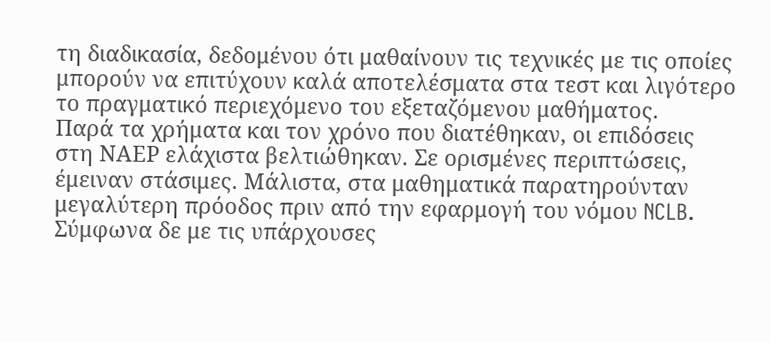τη διαδικασία, δεδομένου ότι μαθαίνουν τις τεχνικές με τις οποίες μπορούν να επιτύχουν καλά αποτελέσματα στα τεστ και λιγότερο το πραγματικό περιεχόμενο του εξεταζόμενου μαθήματος.
Παρά τα χρήματα και τον χρόνο που διατέθηκαν, οι επιδόσεις στη ΝΑΕΡ ελάχιστα βελτιώθηκαν. Σε ορισμένες περιπτώσεις, έμειναν στάσιμες. Μάλιστα, στα μαθηματικά παρατηρούνταν μεγαλύτερη πρόοδος πριν από την εφαρμογή του νόμου NCLB. Σύμφωνα δε με τις υπάρχουσες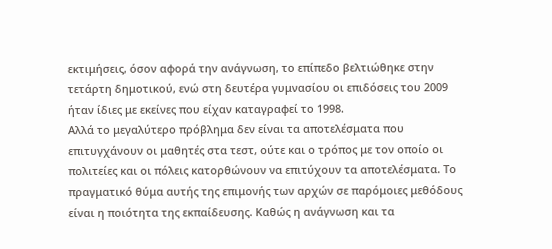εκτιμήσεις, όσον αφορά την ανάγνωση, το επίπεδο βελτιώθηκε στην τετάρτη δημοτικού, ενώ στη δευτέρα γυμνασίου οι επιδόσεις του 2009 ήταν ίδιες με εκείνες που είχαν καταγραφεί το 1998.
Αλλά το μεγαλύτερο πρόβλημα δεν είναι τα αποτελέσματα που επιτυγχάνουν οι μαθητές στα τεστ, ούτε και ο τρόπος με τον οποίο οι πολιτείες και οι πόλεις κατορθώνουν να επιτύχουν τα αποτελέσματα. Το πραγματικό θύμα αυτής της επιμονής των αρχών σε παρόμοιες μεθόδους είναι η ποιότητα της εκπαίδευσης. Καθώς η ανάγνωση και τα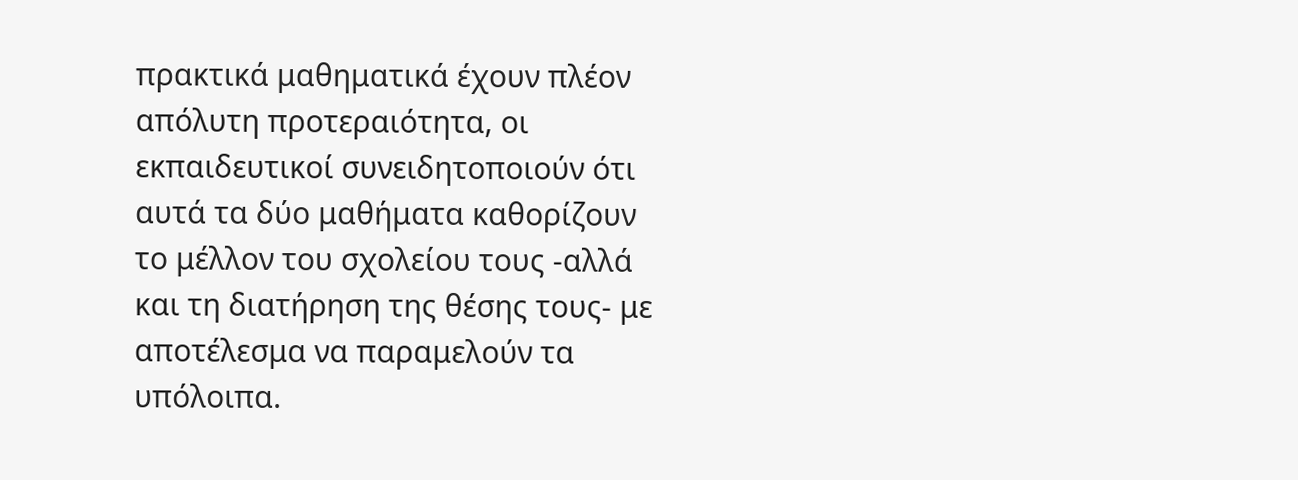πρακτικά μαθηματικά έχουν πλέον απόλυτη προτεραιότητα, οι εκπαιδευτικοί συνειδητοποιούν ότι αυτά τα δύο μαθήματα καθορίζουν το μέλλον του σχολείου τους -αλλά και τη διατήρηση της θέσης τους- με αποτέλεσμα να παραμελούν τα υπόλοιπα.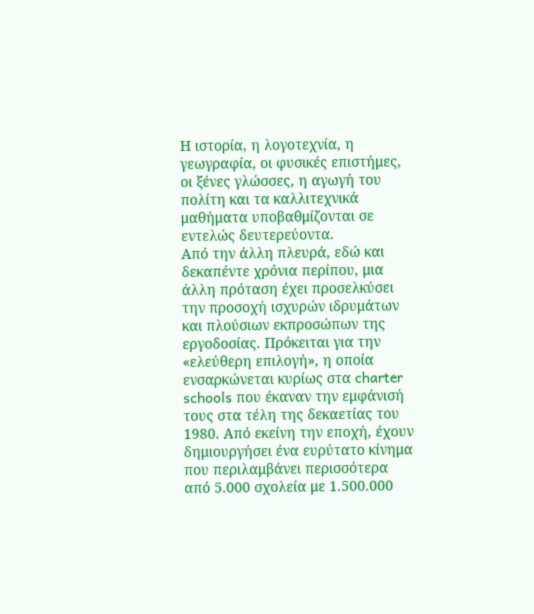Η ιστορία, η λογοτεχνία, η γεωγραφία, οι φυσικές επιστήμες, οι ξένες γλώσσες, η αγωγή του πολίτη και τα καλλιτεχνικά μαθήματα υποβαθμίζονται σε εντελώς δευτερεύοντα.
Από την άλλη πλευρά, εδώ και δεκαπέντε χρόνια περίπου, μια άλλη πρόταση έχει προσελκύσει την προσοχή ισχυρών ιδρυμάτων και πλούσιων εκπροσώπων της εργοδοσίας. Πρόκειται για την «ελεύθερη επιλογή», η οποία ενσαρκώνεται κυρίως στα charter schools που έκαναν την εμφάνισή τους στα τέλη της δεκαετίας του 1980. Από εκείνη την εποχή, έχουν δημιουργήσει ένα ευρύτατο κίνημα που περιλαμβάνει περισσότερα από 5.000 σχολεία με 1.500.000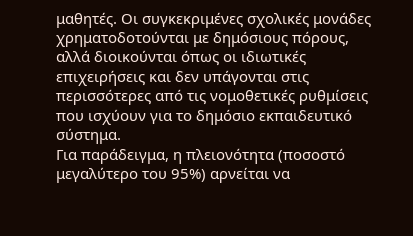μαθητές. Οι συγκεκριμένες σχολικές μονάδες χρηματοδοτούνται με δημόσιους πόρους, αλλά διοικούνται όπως οι ιδιωτικές επιχειρήσεις και δεν υπάγονται στις περισσότερες από τις νομοθετικές ρυθμίσεις που ισχύουν για το δημόσιο εκπαιδευτικό σύστημα.
Για παράδειγμα, η πλειονότητα (ποσοστό μεγαλύτερο του 95%) αρνείται να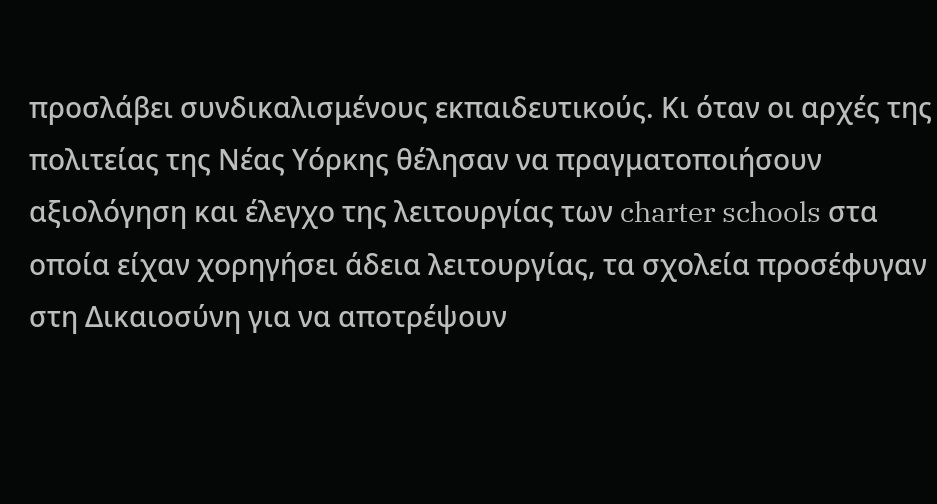προσλάβει συνδικαλισμένους εκπαιδευτικούς. Κι όταν οι αρχές της πολιτείας της Νέας Υόρκης θέλησαν να πραγματοποιήσουν αξιολόγηση και έλεγχο της λειτουργίας των charter schools στα οποία είχαν χορηγήσει άδεια λειτουργίας, τα σχολεία προσέφυγαν στη Δικαιοσύνη για να αποτρέψουν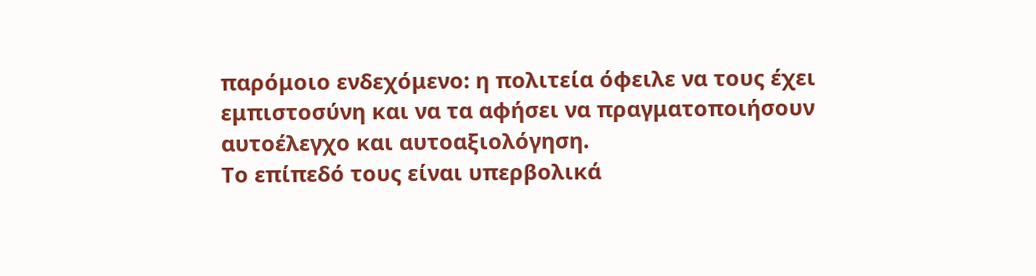παρόμοιο ενδεχόμενο: η πολιτεία όφειλε να τους έχει εμπιστοσύνη και να τα αφήσει να πραγματοποιήσουν αυτοέλεγχο και αυτοαξιολόγηση.
Το επίπεδό τους είναι υπερβολικά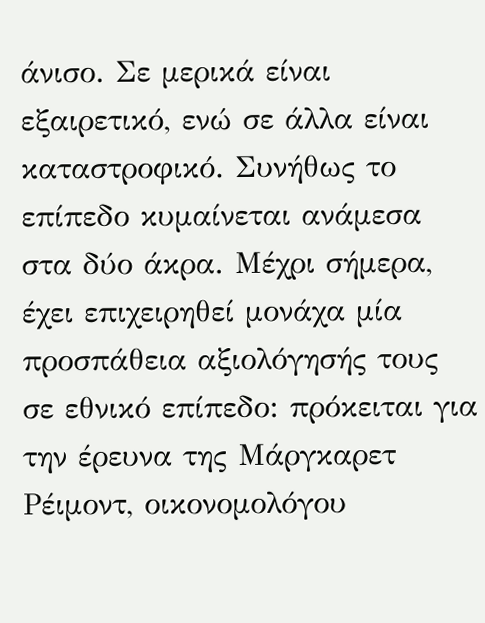άνισο. Σε μερικά είναι εξαιρετικό, ενώ σε άλλα είναι καταστροφικό. Συνήθως το επίπεδο κυμαίνεται ανάμεσα στα δύο άκρα. Μέχρι σήμερα, έχει επιχειρηθεί μονάχα μία προσπάθεια αξιολόγησής τους σε εθνικό επίπεδο: πρόκειται για την έρευνα της Μάργκαρετ Ρέιμοντ, οικονομολόγου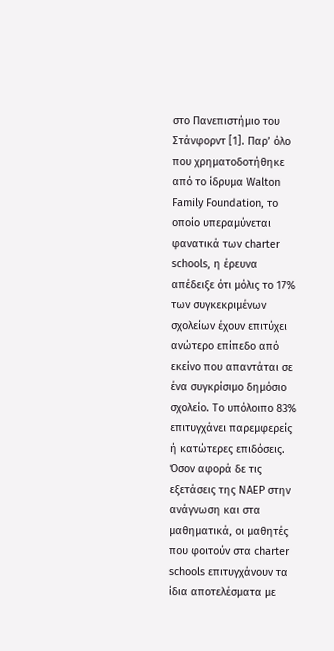στο Πανεπιστήμιο του Στάνφορντ [1]. Παρ’ όλο που χρηματοδοτήθηκε από το ίδρυμα Walton Family Foundation, το οποίο υπεραμύνεται φανατικά των charter schools, η έρευνα απέδειξε ότι μόλις το 17% των συγκεκριμένων σχολείων έχουν επιτύχει ανώτερο επίπεδο από εκείνο που απαντάται σε ένα συγκρίσιμο δημόσιο σχολείο. Το υπόλοιπο 83% επιτυγχάνει παρεμφερείς ή κατώτερες επιδόσεις. Όσον αφορά δε τις εξετάσεις της ΝΑΕΡ στην ανάγνωση και στα μαθηματικά, οι μαθητές που φοιτούν στα charter schools επιτυγχάνουν τα ίδια αποτελέσματα με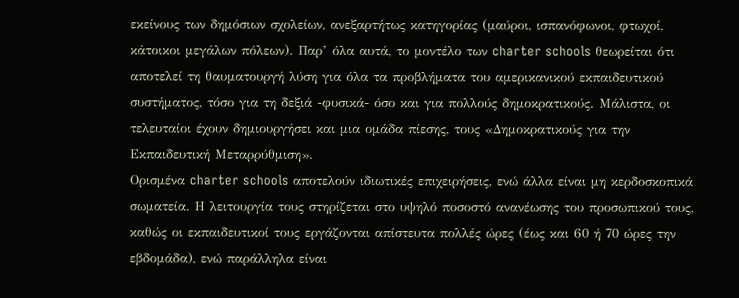εκείνους των δημόσιων σχολείων, ανεξαρτήτως κατηγορίας (μαύροι, ισπανόφωνοι, φτωχοί, κάτοικοι μεγάλων πόλεων). Παρ’ όλα αυτά, το μοντέλο των charter schools θεωρείται ότι αποτελεί τη θαυματουργή λύση για όλα τα προβλήματα του αμερικανικού εκπαιδευτικού συστήματος, τόσο για τη δεξιά -φυσικά- όσο και για πολλούς δημοκρατικούς. Μάλιστα, οι τελευταίοι έχουν δημιουργήσει και μια ομάδα πίεσης, τους «Δημοκρατικούς για την Εκπαιδευτική Μεταρρύθμιση».
Ορισμένα charter schools αποτελούν ιδιωτικές επιχειρήσεις, ενώ άλλα είναι μη κερδοσκοπικά σωματεία. Η λειτουργία τους στηρίζεται στο υψηλό ποσοστό ανανέωσης του προσωπικού τους, καθώς οι εκπαιδευτικοί τους εργάζονται απίστευτα πολλές ώρες (έως και 60 ή 70 ώρες την εβδομάδα), ενώ παράλληλα είναι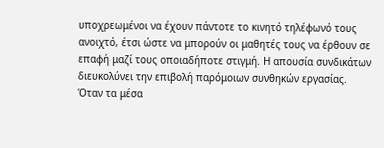υποχρεωμένοι να έχουν πάντοτε το κινητό τηλέφωνό τους ανοιχτό, έτσι ώστε να μπορούν οι μαθητές τους να έρθουν σε επαφή μαζί τους οποιαδήποτε στιγμή. Η απουσία συνδικάτων διευκολύνει την επιβολή παρόμοιων συνθηκών εργασίας.
Όταν τα μέσα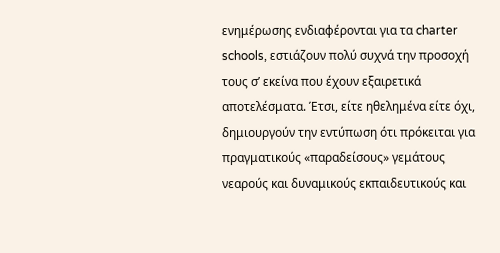ενημέρωσης ενδιαφέρονται για τα charter schools, εστιάζουν πολύ συχνά την προσοχή τους σ’ εκείνα που έχουν εξαιρετικά αποτελέσματα. Έτσι, είτε ηθελημένα είτε όχι, δημιουργούν την εντύπωση ότι πρόκειται για πραγματικούς «παραδείσους» γεμάτους νεαρούς και δυναμικούς εκπαιδευτικούς και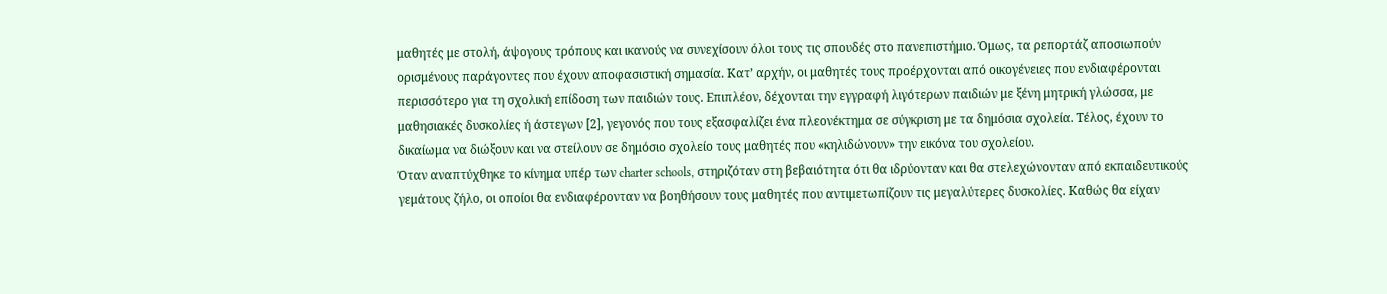μαθητές με στολή, άψογους τρόπους και ικανούς να συνεχίσουν όλοι τους τις σπουδές στο πανεπιστήμιο. Όμως, τα ρεπορτάζ αποσιωπούν ορισμένους παράγοντες που έχουν αποφασιστική σημασία. Κατ’ αρχήν, οι μαθητές τους προέρχονται από οικογένειες που ενδιαφέρονται περισσότερο για τη σχολική επίδοση των παιδιών τους. Επιπλέον, δέχονται την εγγραφή λιγότερων παιδιών με ξένη μητρική γλώσσα, με μαθησιακές δυσκολίες ή άστεγων [2], γεγονός που τους εξασφαλίζει ένα πλεονέκτημα σε σύγκριση με τα δημόσια σχολεία. Τέλος, έχουν το δικαίωμα να διώξουν και να στείλουν σε δημόσιο σχολείο τους μαθητές που «κηλιδώνουν» την εικόνα του σχολείου.
Όταν αναπτύχθηκε το κίνημα υπέρ των charter schools, στηριζόταν στη βεβαιότητα ότι θα ιδρύονταν και θα στελεχώνονταν από εκπαιδευτικούς γεμάτους ζήλο, οι οποίοι θα ενδιαφέρονταν να βοηθήσουν τους μαθητές που αντιμετωπίζουν τις μεγαλύτερες δυσκολίες. Καθώς θα είχαν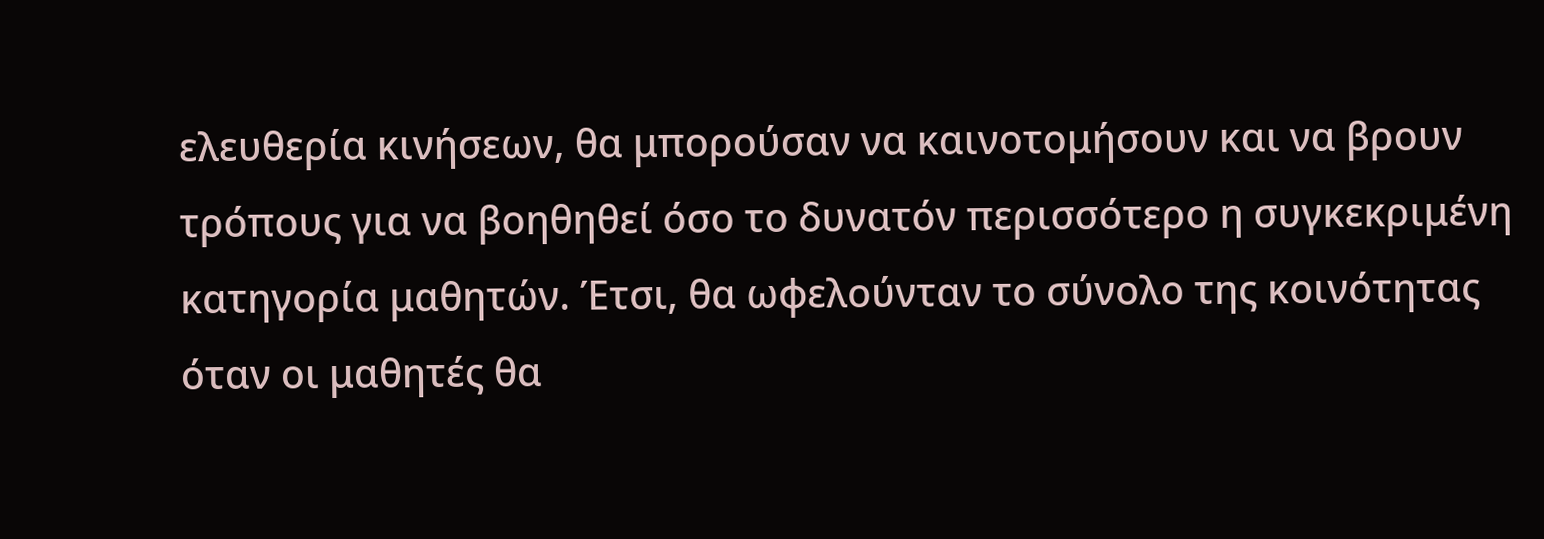ελευθερία κινήσεων, θα μπορούσαν να καινοτομήσουν και να βρουν τρόπους για να βοηθηθεί όσο το δυνατόν περισσότερο η συγκεκριμένη κατηγορία μαθητών. Έτσι, θα ωφελούνταν το σύνολο της κοινότητας όταν οι μαθητές θα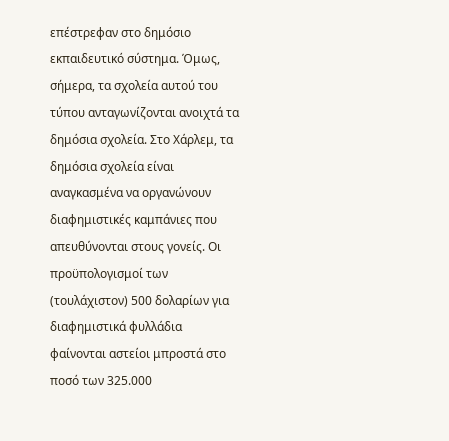επέστρεφαν στο δημόσιο εκπαιδευτικό σύστημα. Όμως, σήμερα, τα σχολεία αυτού του τύπου ανταγωνίζονται ανοιχτά τα δημόσια σχολεία. Στο Χάρλεμ, τα δημόσια σχολεία είναι αναγκασμένα να οργανώνουν διαφημιστικές καμπάνιες που απευθύνονται στους γονείς. Οι προϋπολογισμοί των (τουλάχιστον) 500 δολαρίων για διαφημιστικά φυλλάδια φαίνονται αστείοι μπροστά στο ποσό των 325.000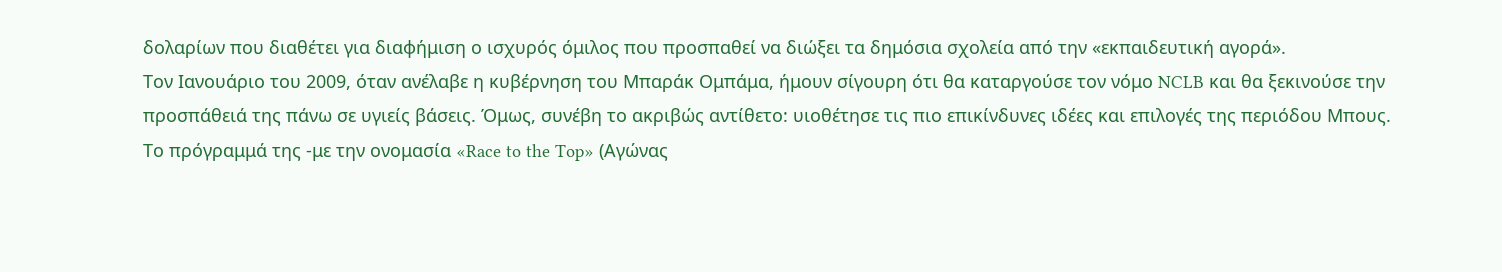δολαρίων που διαθέτει για διαφήμιση ο ισχυρός όμιλος που προσπαθεί να διώξει τα δημόσια σχολεία από την «εκπαιδευτική αγορά».
Τον Ιανουάριο του 2009, όταν ανέλαβε η κυβέρνηση του Μπαράκ Ομπάμα, ήμουν σίγουρη ότι θα καταργούσε τον νόμο NCLB και θα ξεκινούσε την προσπάθειά της πάνω σε υγιείς βάσεις. Όμως, συνέβη το ακριβώς αντίθετο: υιοθέτησε τις πιο επικίνδυνες ιδέες και επιλογές της περιόδου Μπους. Το πρόγραμμά της -με την ονομασία «Race to the Top» (Αγώνας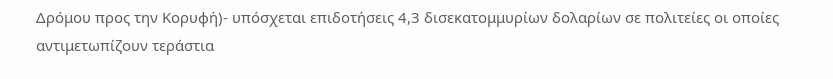Δρόμου προς την Κορυφή)- υπόσχεται επιδοτήσεις 4,3 δισεκατομμυρίων δολαρίων σε πολιτείες οι οποίες αντιμετωπίζουν τεράστια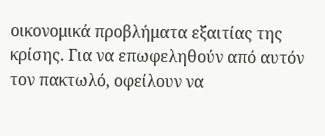οικονομικά προβλήματα εξαιτίας της κρίσης. Για να επωφεληθούν από αυτόν τον πακτωλό, οφείλουν να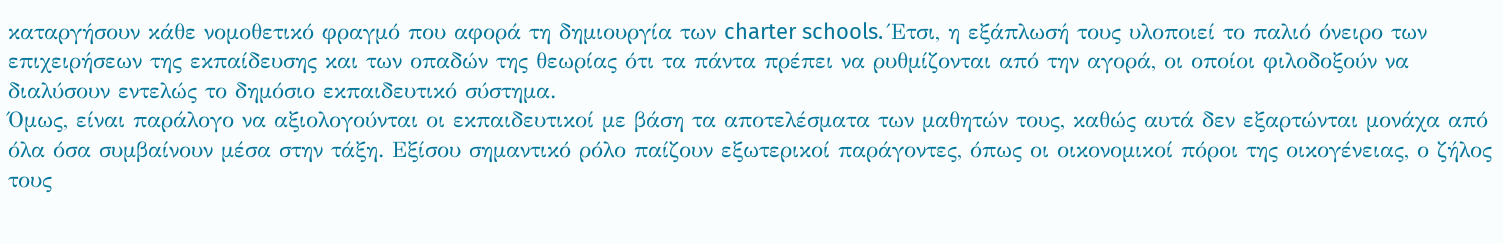καταργήσουν κάθε νομοθετικό φραγμό που αφορά τη δημιουργία των charter schools. Έτσι, η εξάπλωσή τους υλοποιεί το παλιό όνειρο των επιχειρήσεων της εκπαίδευσης και των οπαδών της θεωρίας ότι τα πάντα πρέπει να ρυθμίζονται από την αγορά, οι οποίοι φιλοδοξούν να διαλύσουν εντελώς το δημόσιο εκπαιδευτικό σύστημα.
Όμως, είναι παράλογο να αξιολογούνται οι εκπαιδευτικοί με βάση τα αποτελέσματα των μαθητών τους, καθώς αυτά δεν εξαρτώνται μονάχα από όλα όσα συμβαίνουν μέσα στην τάξη. Εξίσου σημαντικό ρόλο παίζουν εξωτερικοί παράγοντες, όπως οι οικονομικοί πόροι της οικογένειας, ο ζήλος τους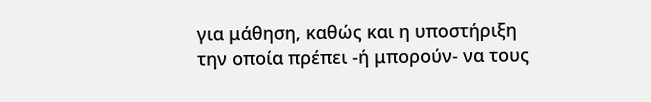για μάθηση, καθώς και η υποστήριξη την οποία πρέπει -ή μπορούν- να τους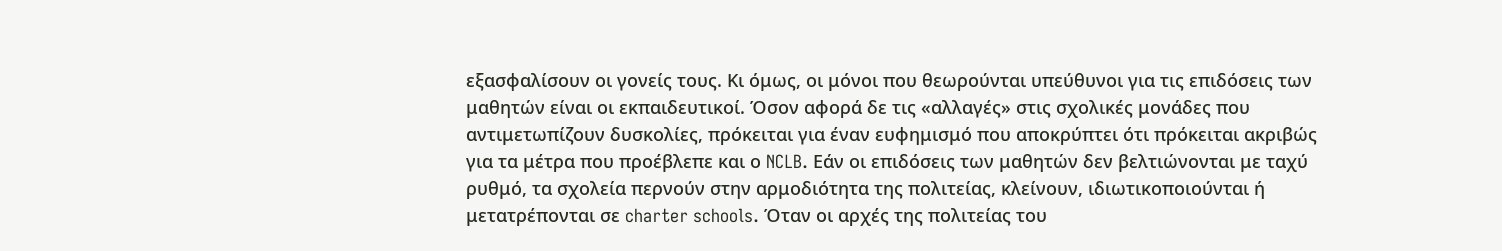εξασφαλίσουν οι γονείς τους. Κι όμως, οι μόνοι που θεωρούνται υπεύθυνοι για τις επιδόσεις των μαθητών είναι οι εκπαιδευτικοί. Όσον αφορά δε τις «αλλαγές» στις σχολικές μονάδες που αντιμετωπίζουν δυσκολίες, πρόκειται για έναν ευφημισμό που αποκρύπτει ότι πρόκειται ακριβώς για τα μέτρα που προέβλεπε και ο NCLB. Εάν οι επιδόσεις των μαθητών δεν βελτιώνονται με ταχύ ρυθμό, τα σχολεία περνούν στην αρμοδιότητα της πολιτείας, κλείνουν, ιδιωτικοποιούνται ή μετατρέπονται σε charter schools. Όταν οι αρχές της πολιτείας του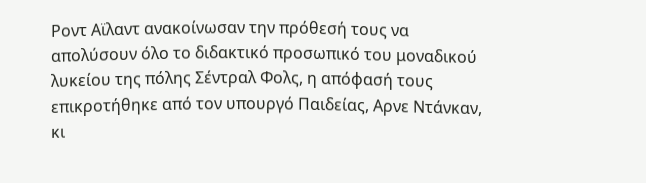Ροντ Αϊλαντ ανακοίνωσαν την πρόθεσή τους να απολύσουν όλο το διδακτικό προσωπικό του μοναδικού λυκείου της πόλης Σέντραλ Φολς, η απόφασή τους επικροτήθηκε από τον υπουργό Παιδείας, Αρνε Ντάνκαν, κι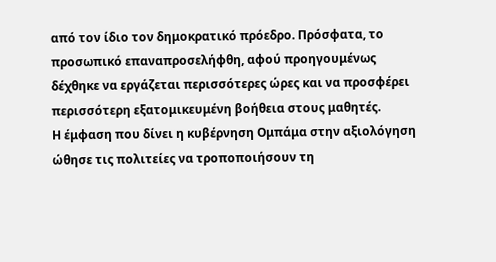από τον ίδιο τον δημοκρατικό πρόεδρο. Πρόσφατα, το προσωπικό επαναπροσελήφθη, αφού προηγουμένως δέχθηκε να εργάζεται περισσότερες ώρες και να προσφέρει περισσότερη εξατομικευμένη βοήθεια στους μαθητές.
Η έμφαση που δίνει η κυβέρνηση Ομπάμα στην αξιολόγηση ώθησε τις πολιτείες να τροποποιήσουν τη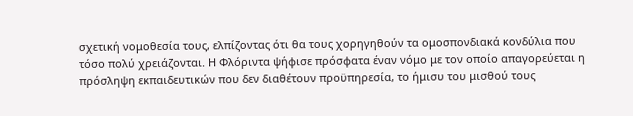σχετική νομοθεσία τους, ελπίζοντας ότι θα τους χορηγηθούν τα ομοσπονδιακά κονδύλια που τόσο πολύ χρειάζονται. Η Φλόριντα ψήφισε πρόσφατα έναν νόμο με τον οποίο απαγορεύεται η πρόσληψη εκπαιδευτικών που δεν διαθέτουν προϋπηρεσία, το ήμισυ του μισθού τους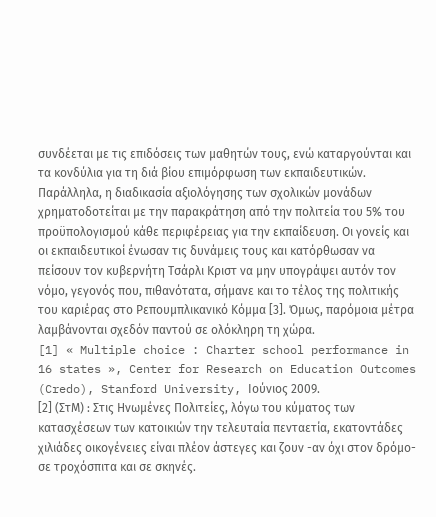συνδέεται με τις επιδόσεις των μαθητών τους, ενώ καταργούνται και τα κονδύλια για τη διά βίου επιμόρφωση των εκπαιδευτικών. Παράλληλα, η διαδικασία αξιολόγησης των σχολικών μονάδων χρηματοδοτείται με την παρακράτηση από την πολιτεία του 5% του προϋπολογισμού κάθε περιφέρειας για την εκπαίδευση. Οι γονείς και οι εκπαιδευτικοί ένωσαν τις δυνάμεις τους και κατόρθωσαν να πείσουν τον κυβερνήτη Τσάρλι Κριστ να μην υπογράψει αυτόν τον νόμο, γεγονός που, πιθανότατα, σήμανε και το τέλος της πολιτικής του καριέρας στο Ρεπουμπλικανικό Κόμμα [3]. Όμως, παρόμοια μέτρα λαμβάνονται σχεδόν παντού σε ολόκληρη τη χώρα.
[1] « Multiple choice : Charter school performance in 16 states », Center for Research on Education Outcomes (Credo), Stanford University, Ιούνιος 2009.
[2] (ΣτM) : Στις Ηνωμένες Πολιτείες, λόγω του κύματος των κατασχέσεων των κατοικιών την τελευταία πενταετία, εκατοντάδες χιλιάδες οικογένειες είναι πλέον άστεγες και ζουν -αν όχι στον δρόμο- σε τροχόσπιτα και σε σκηνές.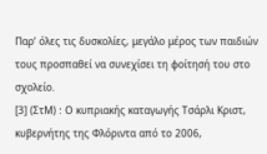Παρ’ όλες τις δυσκολίες, μεγάλο μέρος των παιδιών τους προσπαθεί να συνεχίσει τη φοίτησή του στο σχολείο.
[3] (ΣτΜ) : Ο κυπριακής καταγωγής Τσάρλι Κριστ, κυβερνήτης της Φλόριντα από το 2006,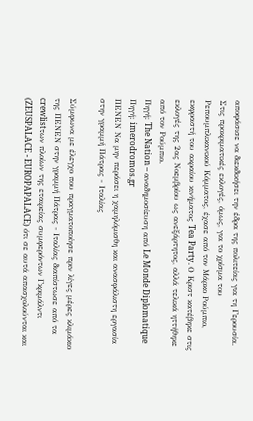αποφάσισε να διεκδικήσει την έδρα της πολιτείας για τη Γερουσία. Στις προκριματικές εκλογές, όμως, για το χρίσμα του Ρεπουμπλικανικού Κόμματος, έχασε από τον Μάρκο Ρούμπιο, εκφραστή του ακραίου κινήματος Tea Party. Ο Κριστ κατέβηκε στις εκλογές της 2ας Νοεμβρίου ως ανεξάρτητος, αλλά τελικά ηττήθηκε από τον Ρούμπιο.
Πηγή: The Nation – αναδημοσίευση από Le Monde Diplomatique
Πηγή: imerodromos.gr
ΠΕΝΕΝ Να μην περάσει η χαμηλόμισθη και ανασφάλιστη εργασία στην γραμμή Πάτρας - Ιταλίας

Σύμφωνα με έλεγχο που πραγματοποίησε πριν λίγες μέρες κλιμάκιο της ΠΕΝΕΝ στην γραμμή Πάτρας - Ιταλίας διαπίστωσε από τα crewlistτων πλοίων της εταιρείας συμφερόντων Γκριμάλντι (ZEUSPALACE - EUROPAPALACE) ότι σε αυτά απασχολούνται και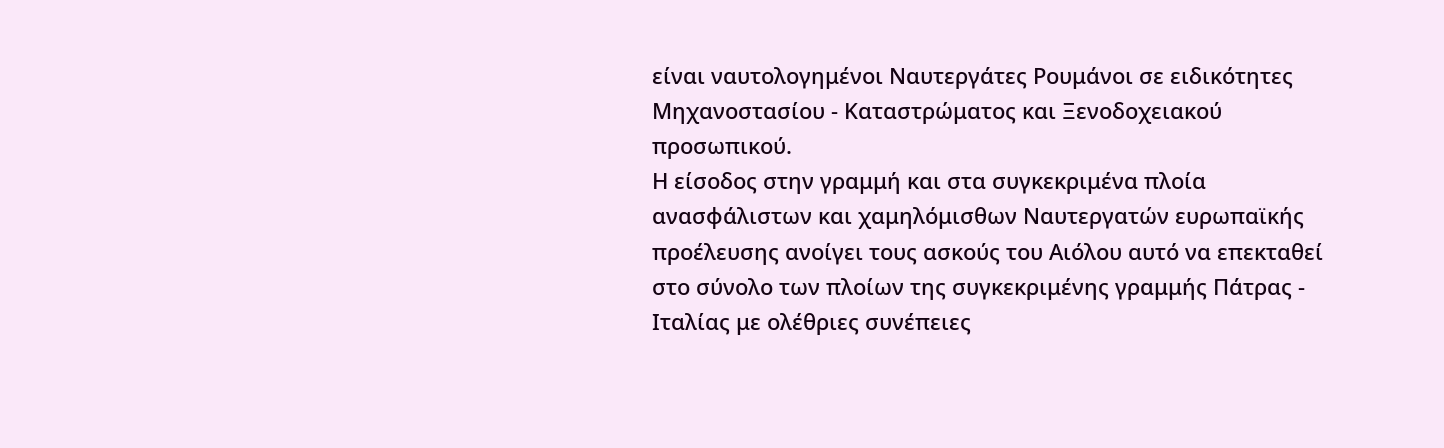είναι ναυτολογημένοι Ναυτεργάτες Ρουμάνοι σε ειδικότητες Μηχανοστασίου - Καταστρώματος και Ξενοδοχειακού προσωπικού.
Η είσοδος στην γραμμή και στα συγκεκριμένα πλοία ανασφάλιστων και χαμηλόμισθων Ναυτεργατών ευρωπαϊκής προέλευσης ανοίγει τους ασκούς του Αιόλου αυτό να επεκταθεί στο σύνολο των πλοίων της συγκεκριμένης γραμμής Πάτρας - Ιταλίας με ολέθριες συνέπειες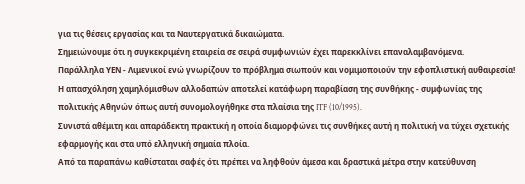για τις θέσεις εργασίας και τα Ναυτεργατικά δικαιώματα.
Σημειώνουμε ότι η συγκεκριμένη εταιρεία σε σειρά συμφωνιών έχει παρεκκλίνει επαναλαμβανόμενα.
Παράλληλα ΥΕΝ - Λιμενικοί ενώ γνωρίζουν το πρόβλημα σιωπούν και νομιμοποιούν την εφοπλιστική αυθαιρεσία!
Η απασχόληση χαμηλόμισθων αλλοδαπών αποτελεί κατάφωρη παραβίαση της συνθήκης - συμφωνίας της πολιτικής Αθηνών όπως αυτή συνομολογήθηκε στα πλαίσια της ITF (10/1995).
Συνιστά αθέμιτη και απαράδεκτη πρακτική η οποία διαμορφώνει τις συνθήκες αυτή η πολιτική να τύχει σχετικής εφαρμογής και στα υπό ελληνική σημαία πλοία.
Από τα παραπάνω καθίσταται σαφές ότι πρέπει να ληφθούν άμεσα και δραστικά μέτρα στην κατεύθυνση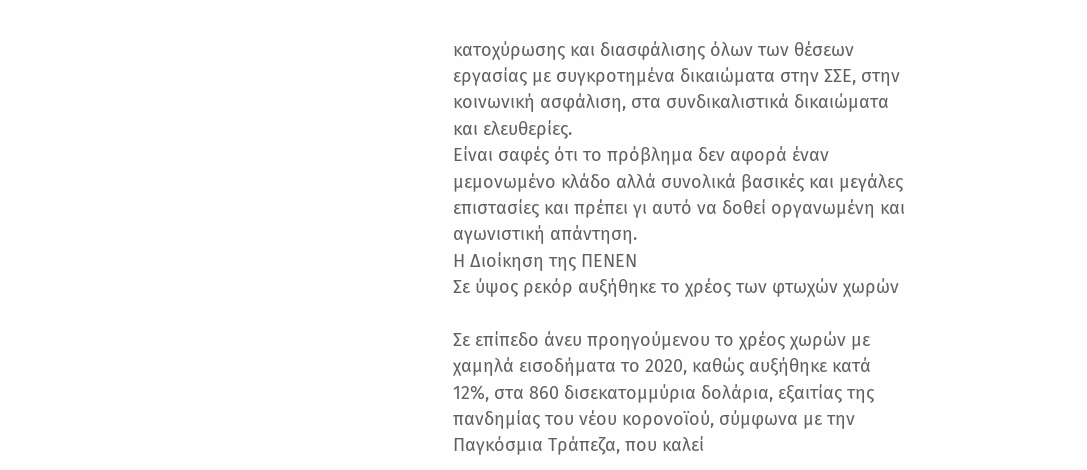κατοχύρωσης και διασφάλισης όλων των θέσεων εργασίας με συγκροτημένα δικαιώματα στην ΣΣΕ, στην κοινωνική ασφάλιση, στα συνδικαλιστικά δικαιώματα και ελευθερίες.
Είναι σαφές ότι το πρόβλημα δεν αφορά έναν μεμονωμένο κλάδο αλλά συνολικά βασικές και μεγάλες επιστασίες και πρέπει γι αυτό να δοθεί οργανωμένη και αγωνιστική απάντηση.
Η Διοίκηση της ΠΕΝΕΝ
Σε ύψος ρεκόρ αυξήθηκε το χρέος των φτωχών χωρών

Σε επίπεδο άνευ προηγούμενου το χρέος χωρών με χαμηλά εισοδήματα το 2020, καθώς αυξήθηκε κατά 12%, στα 860 δισεκατομμύρια δολάρια, εξαιτίας της πανδημίας του νέου κορονοϊού, σύμφωνα με την Παγκόσμια Τράπεζα, που καλεί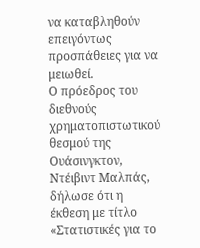να καταβληθούν επειγόντως προσπάθειες για να μειωθεί.
Ο πρόεδρος του διεθνούς χρηματοπιστωτικού θεσμού της Ουάσινγκτον, Ντέιβιντ Μαλπάς, δήλωσε ότι η έκθεση με τίτλο «Στατιστικές για το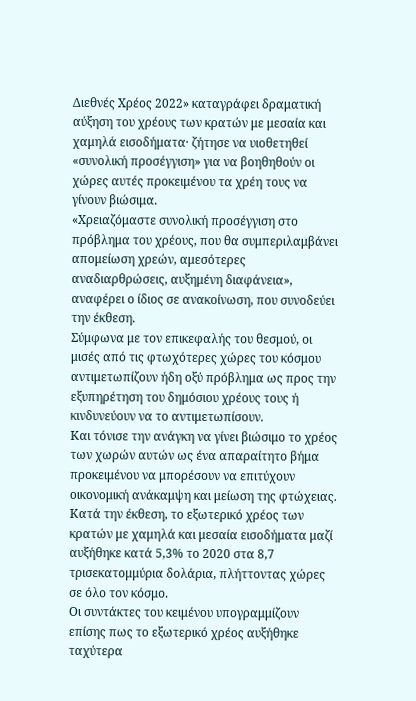Διεθνές Χρέος 2022» καταγράφει δραματική αύξηση του χρέους των κρατών με μεσαία και χαμηλά εισοδήματα· ζήτησε να υιοθετηθεί «συνολική προσέγγιση» για να βοηθηθούν οι χώρες αυτές προκειμένου τα χρέη τους να γίνουν βιώσιμα.
«Χρειαζόμαστε συνολική προσέγγιση στο πρόβλημα του χρέους, που θα συμπεριλαμβάνει απομείωση χρεών, αμεσότερες αναδιαρθρώσεις, αυξημένη διαφάνεια», αναφέρει ο ίδιος σε ανακοίνωση, που συνοδεύει την έκθεση.
Σύμφωνα με τον επικεφαλής του θεσμού, οι μισές από τις φτωχότερες χώρες του κόσμου αντιμετωπίζουν ήδη οξύ πρόβλημα ως προς την εξυπηρέτηση του δημόσιου χρέους τους ή κινδυνεύουν να το αντιμετωπίσουν.
Και τόνισε την ανάγκη να γίνει βιώσιμο το χρέος των χωρών αυτών ως ένα απαραίτητο βήμα προκειμένου να μπορέσουν να επιτύχουν οικονομική ανάκαμψη και μείωση της φτώχειας.
Κατά την έκθεση, το εξωτερικό χρέος των κρατών με χαμηλά και μεσαία εισοδήματα μαζί αυξήθηκε κατά 5,3% το 2020 στα 8,7 τρισεκατομμύρια δολάρια, πλήττοντας χώρες σε όλο τον κόσμο.
Οι συντάκτες του κειμένου υπογραμμίζουν επίσης πως το εξωτερικό χρέος αυξήθηκε ταχύτερα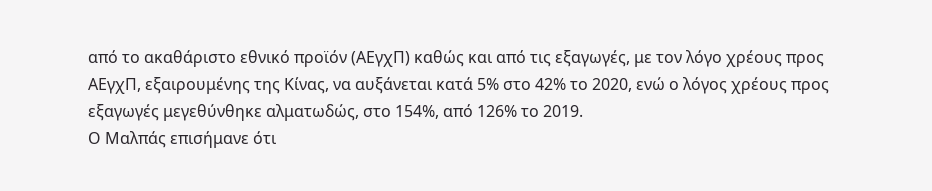από το ακαθάριστο εθνικό προϊόν (ΑΕγχΠ) καθώς και από τις εξαγωγές, με τον λόγο χρέους προς ΑΕγχΠ, εξαιρουμένης της Κίνας, να αυξάνεται κατά 5% στο 42% το 2020, ενώ ο λόγος χρέους προς εξαγωγές μεγεθύνθηκε αλματωδώς, στο 154%, από 126% το 2019.
Ο Μαλπάς επισήμανε ότι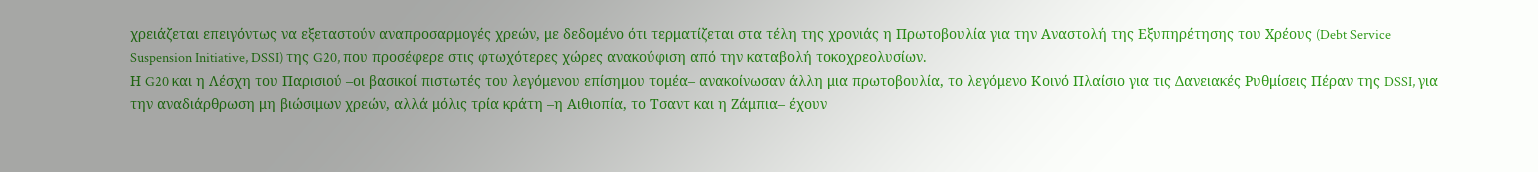χρειάζεται επειγόντως να εξεταστούν αναπροσαρμογές χρεών, με δεδομένο ότι τερματίζεται στα τέλη της χρονιάς η Πρωτοβουλία για την Αναστολή της Εξυπηρέτησης του Χρέους (Debt Service Suspension Initiative, DSSI) της G20, που προσέφερε στις φτωχότερες χώρες ανακούφιση από την καταβολή τοκοχρεολυσίων.
Η G20 και η Λέσχη του Παρισιού –οι βασικοί πιστωτές του λεγόμενου επίσημου τομέα– ανακοίνωσαν άλλη μια πρωτοβουλία, το λεγόμενο Κοινό Πλαίσιο για τις Δανειακές Ρυθμίσεις Πέραν της DSSI, για την αναδιάρθρωση μη βιώσιμων χρεών, αλλά μόλις τρία κράτη –η Αιθιοπία, το Τσαντ και η Ζάμπια– έχουν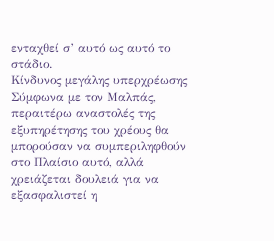ενταχθεί σ’ αυτό ως αυτό το στάδιο.
Κίνδυνος μεγάλης υπερχρέωσης
Σύμφωνα με τον Μαλπάς, περαιτέρω αναστολές της εξυπηρέτησης του χρέους θα μπορούσαν να συμπεριληφθούν στο Πλαίσιο αυτό, αλλά χρειάζεται δουλειά για να εξασφαλιστεί η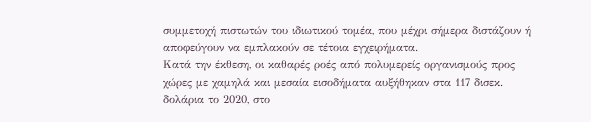συμμετοχή πιστωτών του ιδιωτικού τομέα, που μέχρι σήμερα διστάζουν ή αποφεύγουν να εμπλακούν σε τέτοια εγχειρήματα.
Κατά την έκθεση, οι καθαρές ροές από πολυμερείς οργανισμούς προς χώρες με χαμηλά και μεσαία εισοδήματα αυξήθηκαν στα 117 δισεκ. δολάρια το 2020, στο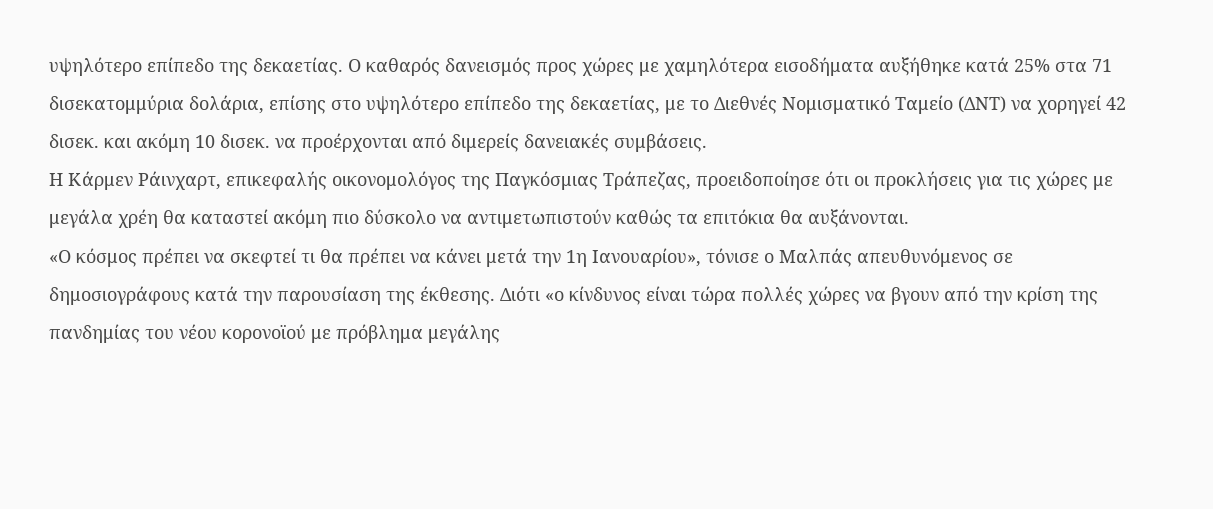υψηλότερο επίπεδο της δεκαετίας. Ο καθαρός δανεισμός προς χώρες με χαμηλότερα εισοδήματα αυξήθηκε κατά 25% στα 71 δισεκατομμύρια δολάρια, επίσης στο υψηλότερο επίπεδο της δεκαετίας, με το Διεθνές Νομισματικό Ταμείο (ΔΝΤ) να χορηγεί 42 δισεκ. και ακόμη 10 δισεκ. να προέρχονται από διμερείς δανειακές συμβάσεις.
Η Κάρμεν Ράινχαρτ, επικεφαλής οικονομολόγος της Παγκόσμιας Τράπεζας, προειδοποίησε ότι οι προκλήσεις για τις χώρες με μεγάλα χρέη θα καταστεί ακόμη πιο δύσκολο να αντιμετωπιστούν καθώς τα επιτόκια θα αυξάνονται.
«Ο κόσμος πρέπει να σκεφτεί τι θα πρέπει να κάνει μετά την 1η Ιανουαρίου», τόνισε ο Μαλπάς απευθυνόμενος σε δημοσιογράφους κατά την παρουσίαση της έκθεσης. Διότι «ο κίνδυνος είναι τώρα πολλές χώρες να βγουν από την κρίση της πανδημίας του νέου κορονοϊού με πρόβλημα μεγάλης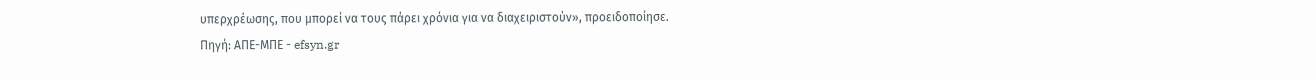υπερχρέωσης, που μπορεί να τους πάρει χρόνια για να διαχειριστούν», προειδοποίησε.
Πηγή: ΑΠΕ-ΜΠΕ - efsyn.gr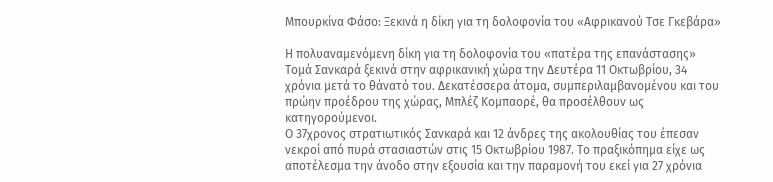Μπουρκίνα Φάσο: Ξεκινά η δίκη για τη δολοφονία του «Αφρικανού Τσε Γκεβάρα»

Η πολυαναμενόμενη δίκη για τη δολοφονία του «πατέρα της επανάστασης» Τομά Σανκαρά ξεκινά στην αφρικανική χώρα την Δευτέρα 11 Οκτωβρίου, 34 χρόνια μετά το θάνατό του. Δεκατέσσερα άτομα, συμπεριλαμβανομένου και του πρώην προέδρου της χώρας, Μπλέζ Κομπαορέ, θα προσέλθουν ως κατηγορούμενοι.
Ο 37χρονος στρατιωτικός Σανκαρά και 12 άνδρες της ακολουθίας του έπεσαν νεκροί από πυρά στασιαστών στις 15 Οκτωβρίου 1987. Το πραξικόπημα είχε ως αποτέλεσμα την άνοδο στην εξουσία και την παραμονή του εκεί για 27 χρόνια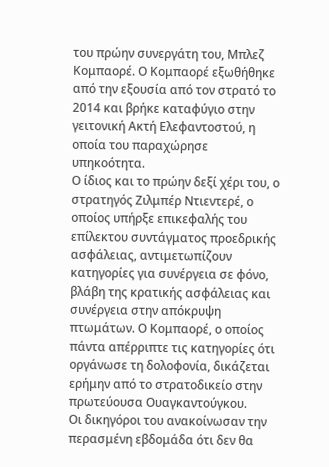του πρώην συνεργάτη του, Μπλεζ Κομπαορέ. Ο Κομπαορέ εξωθήθηκε από την εξουσία από τον στρατό το 2014 και βρήκε καταφύγιο στην γειτονική Ακτή Ελεφαντοστού, η οποία του παραχώρησε υπηκοότητα.
Ο ίδιος και το πρώην δεξί χέρι του, ο στρατηγός Ζιλμπέρ Ντιεντερέ, ο οποίος υπήρξε επικεφαλής του επίλεκτου συντάγματος προεδρικής ασφάλειας, αντιμετωπίζουν κατηγορίες για συνέργεια σε φόνο, βλάβη της κρατικής ασφάλειας και συνέργεια στην απόκρυψη πτωμάτων. Ο Κομπαορέ, ο οποίος πάντα απέρριπτε τις κατηγορίες ότι οργάνωσε τη δολοφονία, δικάζεται ερήμην από το στρατοδικείο στην πρωτεύουσα Ουαγκαντούγκου.
Οι δικηγόροι του ανακοίνωσαν την περασμένη εβδομάδα ότι δεν θα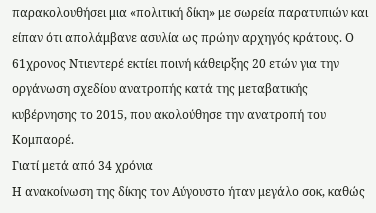παρακολουθήσει μια «πολιτική δίκη» με σωρεία παρατυπιών και είπαν ότι απολάμβανε ασυλία ως πρώην αρχηγός κράτους. Ο 61χρονος Ντιεντερέ εκτίει ποινή κάθειρξης 20 ετών για την οργάνωση σχεδίου ανατροπής κατά της μεταβατικής κυβέρνησης το 2015, που ακολούθησε την ανατροπή του Κομπαορέ.
Γιατί μετά από 34 χρόνια
Η ανακοίνωση της δίκης τον Αύγουστο ήταν μεγάλο σοκ, καθώς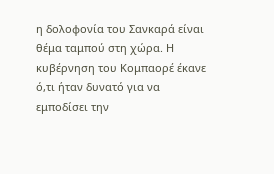η δολοφονία του Σανκαρά είναι θέμα ταμπού στη χώρα. Η κυβέρνηση του Κομπαορέ έκανε ό,τι ήταν δυνατό για να εμποδίσει την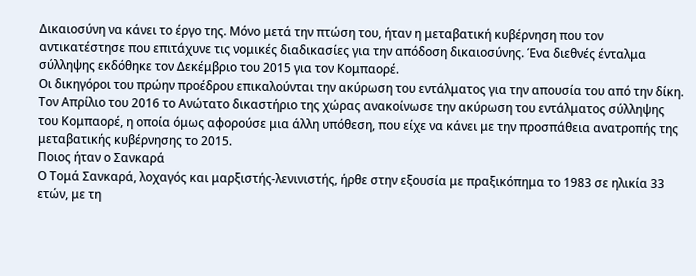Δικαιοσύνη να κάνει το έργο της. Μόνο μετά την πτώση του, ήταν η μεταβατική κυβέρνηση που τον αντικατέστησε που επιτάχυνε τις νομικές διαδικασίες για την απόδοση δικαιοσύνης. Ένα διεθνές ένταλμα σύλληψης εκδόθηκε τον Δεκέμβριο του 2015 για τον Κομπαορέ.
Οι δικηγόροι του πρώην προέδρου επικαλούνται την ακύρωση του εντάλματος για την απουσία του από την δίκη. Τον Απρίλιο του 2016 το Ανώτατο δικαστήριο της χώρας ανακοίνωσε την ακύρωση του εντάλματος σύλληψης του Κομπαορέ, η οποία όμως αφορούσε μια άλλη υπόθεση, που είχε να κάνει με την προσπάθεια ανατροπής της μεταβατικής κυβέρνησης το 2015.
Ποιος ήταν ο Σανκαρά
Ο Τομά Σανκαρά, λοχαγός και μαρξιστής-λενινιστής, ήρθε στην εξουσία με πραξικόπημα το 1983 σε ηλικία 33 ετών, με τη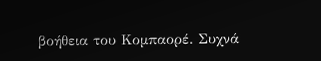βοήθεια του Κομπαορέ. Συχνά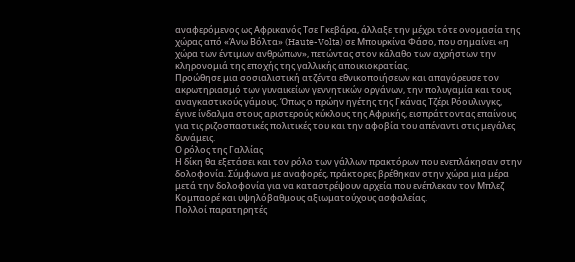αναφερόμενος ως Αφρικανός Τσε Γκεβάρα, άλλαξε την μέχρι τότε ονομασία της χώρας από «Άνω Βόλτα» (Haute-Volta) σε Μπουρκίνα Φάσο, που σημαίνει «η χώρα των έντιμων ανθρώπων», πετώντας στον κάλαθο των αχρήστων την κληρονομιά της εποχής της γαλλικής αποικιοκρατίας.
Προώθησε μια σοσιαλιστική ατζέντα εθνικοποιήσεων και απαγόρευσε τον ακρωτηριασμό των γυναικείων γεννητικών οργάνων, την πολυγαμία και τους αναγκαστικούς γάμους. Όπως ο πρώην ηγέτης της Γκάνας Τζέρι Ρόουλινγκς, έγινε ίνδαλμα στους αριστερούς κύκλους της Αφρικής, εισπράττοντας επαίνους για τις ριζοσπαστικές πολιτικές του και την αφοβία του απέναντι στις μεγάλες δυνάμεις.
Ο ρόλος της Γαλλίας
Η δίκη θα εξετάσει και τον ρόλο των γάλλων πρακτόρων που ενεπλάκησαν στην δολοφονία. Σύμφωνα με αναφορές, πράκτορες βρέθηκαν στην χώρα μια μέρα μετά την δολοφονία για να καταστρέψουν αρχεία που ενέπλεκαν τον Μπλεζ Κομπαορέ και υψηλόβαθμους αξιωματούχους ασφαλείας.
Πολλοί παρατηρητές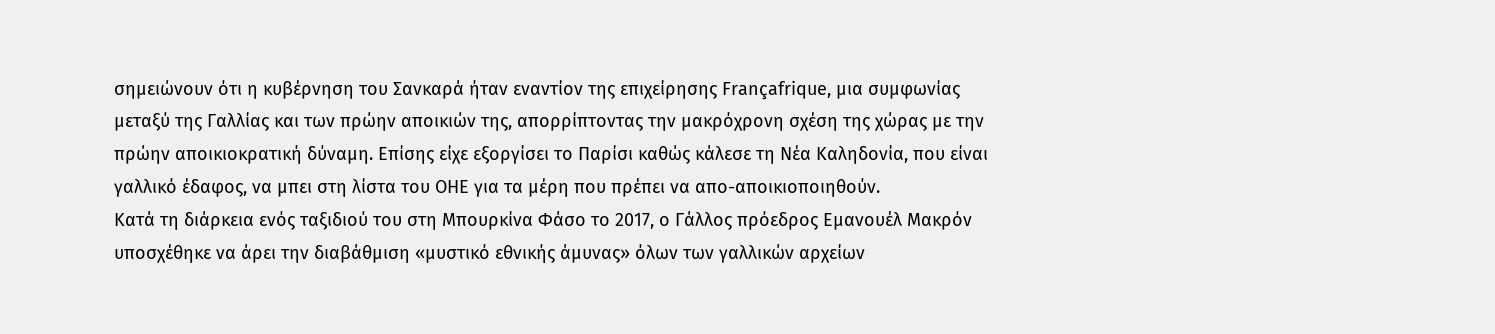σημειώνουν ότι η κυβέρνηση του Σανκαρά ήταν εναντίον της επιχείρησης Françafrique, μια συμφωνίας μεταξύ της Γαλλίας και των πρώην αποικιών της, απορρίπτοντας την μακρόχρονη σχέση της χώρας με την πρώην αποικιοκρατική δύναμη. Επίσης είχε εξοργίσει το Παρίσι καθώς κάλεσε τη Νέα Καληδονία, που είναι γαλλικό έδαφος, να μπει στη λίστα του ΟΗΕ για τα μέρη που πρέπει να απο-αποικιοποιηθούν.
Κατά τη διάρκεια ενός ταξιδιού του στη Μπουρκίνα Φάσο το 2017, ο Γάλλος πρόεδρος Εμανουέλ Μακρόν υποσχέθηκε να άρει την διαβάθμιση «μυστικό εθνικής άμυνας» όλων των γαλλικών αρχείων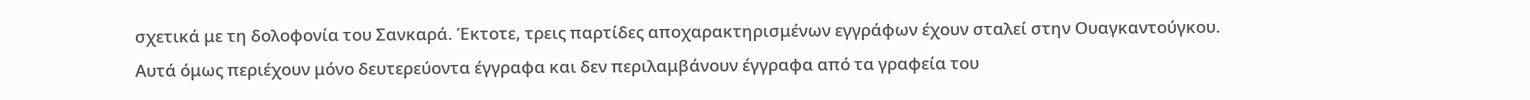σχετικά με τη δολοφονία του Σανκαρά. Έκτοτε, τρεις παρτίδες αποχαρακτηρισμένων εγγράφων έχουν σταλεί στην Ουαγκαντούγκου. Αυτά όμως περιέχουν μόνο δευτερεύοντα έγγραφα και δεν περιλαμβάνουν έγγραφα από τα γραφεία του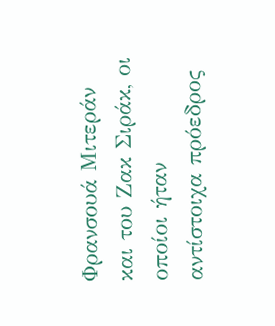Φρανσουά Μιτεράν και του Ζακ Σιράκ, οι οποίοι ήταν αντίστοιχα πρόεδρος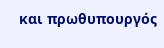και πρωθυπουργός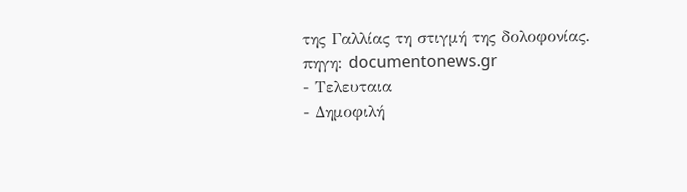της Γαλλίας τη στιγμή της δολοφονίας.
πηγη: documentonews.gr
- Τελευταια
- Δημοφιλή